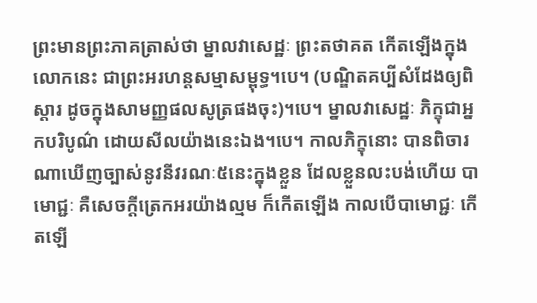ព្រះមានព្រះភាគត្រាស់ថា ម្នាលវាសេដ្ឋៈ ព្រះតថាគត កើតឡើងក្នុងលោកនេះ ជាព្រះអរហន្តសម្មាសម្ពុទ្ធ។បេ។ (បណ្ឌិតគប្បីសំដែងឲ្យពិស្តារ ដូចក្នុងសាមញ្ញផលសូត្រផងចុះ)។បេ។ ម្នាលវាសេដ្ឋៈ ភិក្ខុជាអ្នកបរិបូណ៌ ដោយសីលយ៉ាងនេះឯង។បេ។ កាលភិក្ខុនោះ បានពិចារណាឃើញច្បាស់នូវនីវរណៈ៥នេះក្នុងខ្លួន ដែលខ្លួនលះបង់ហើយ បាមោជ្ជៈ គឺសេចក្តីត្រេកអរយ៉ាងល្មម ក៏កើតឡើង កាលបើបាមោជ្ជៈ កើតឡើ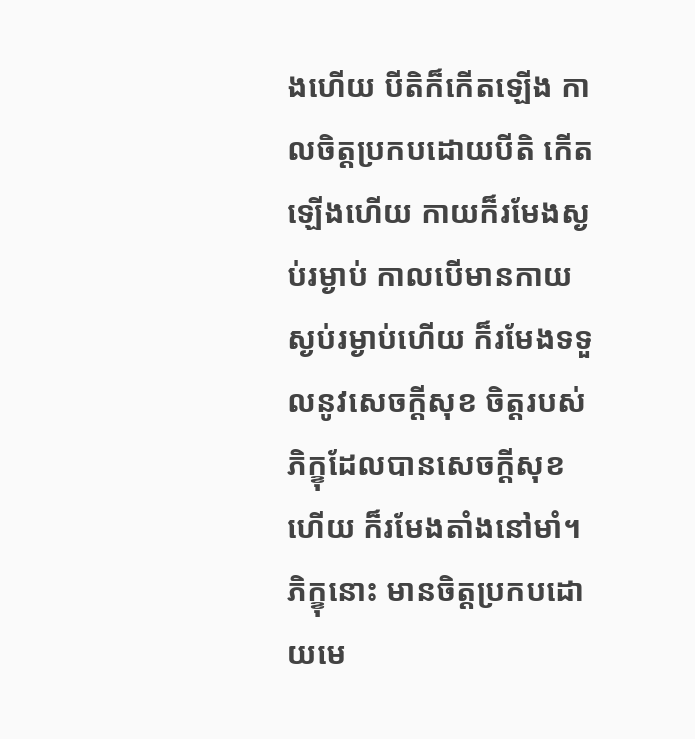ងហើយ បីតិក៏កើតឡើង កាលចិត្តប្រកបដោយបីតិ កើតឡើងហើយ កាយក៏រមែងស្ងប់រម្ងាប់ កាលបើមានកាយស្ងប់រម្ងាប់ហើយ ក៏រមែងទទួលនូវសេចក្តីសុខ ចិត្តរបស់ភិក្ខុដែលបានសេចក្តីសុខហើយ ក៏រមែងតាំងនៅមាំ។ ភិក្ខុនោះ មានចិត្តប្រកបដោយមេ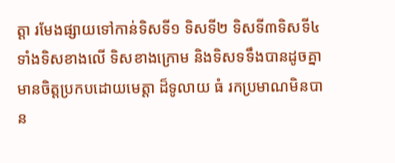ត្តា រមែងផ្សាយទៅកាន់ទិសទី១ ទិសទី២ ទិសទី៣ទិសទី៤ ទាំងទិសខាងលើ ទិសខាងក្រោម និងទិសទទឹងបានដូចគ្នា មានចិត្តប្រកបដោយមេត្តា ដ៏ទូលាយ ធំ រកប្រមាណមិនបាន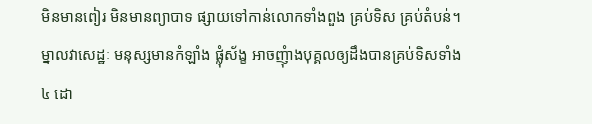មិនមានពៀរ មិនមានព្យាបាទ ផ្សាយទៅកាន់លោកទាំងពួង គ្រប់ទិស គ្រប់តំបន់។ ម្នាលវាសេដ្ឋៈ មនុស្សមានកំឡាំង ផ្លុំស័ង្ខ អាចញុំាងបុគ្គលឲ្យដឹងបានគ្រប់ទិសទាំង៤ ដោ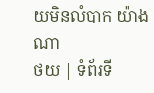យមិនលំបាក យ៉ាងណា
ថយ | ទំព័រទី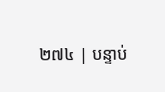២៧៤ | បន្ទាប់